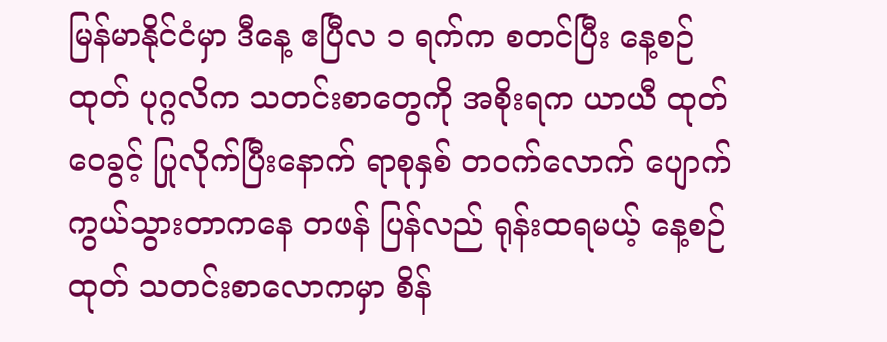မြန်မာနိုင်ငံမှာ ဒီနေ့ ဧပြီလ ၁ ရက်က စတင်ပြီး နေ့စဉ်ထုတ် ပုဂ္ဂလိက သတင်းစာတွေကို အစိုးရက ယာယီ ထုတ်ဝေခွင့် ပြုလိုက်ပြီးနောက် ရာစုနှစ် တဝက်လောက် ပျောက်ကွယ်သွားတာကနေ တဖန် ပြန်လည် ရုန်းထရမယ့် နေ့စဉ်ထုတ် သတင်းစာလောကမှာ စိန်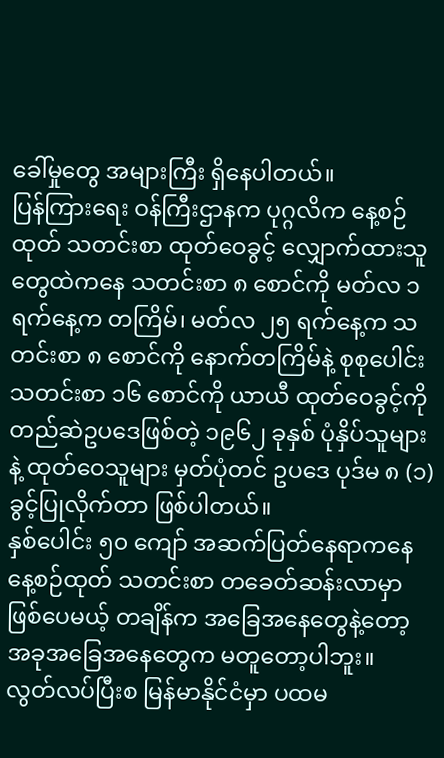ခေါ်မှုတွေ အများကြီး ရှိနေပါတယ်။
ပြန်ကြားရေး ဝန်ကြီးဌာနက ပုဂ္ဂလိက နေ့စဉ်ထုတ် သတင်းစာ ထုတ်ဝေခွင့် လျှောက်ထားသူတွေထဲကနေ သတင်းစာ ၈ စောင်ကို မတ်လ ၁ ရက်နေ့က တကြိမ်၊ မတ်လ ၂၅ ရက်နေ့က သတင်းစာ ၈ စောင်ကို နောက်တကြိမ်နဲ့ စုစုပေါင်း သတင်းစာ ၁၆ စောင်ကို ယာယီ ထုတ်ဝေခွင့်ကို တည်ဆဲဥပဒေဖြစ်တဲ့ ၁၉၆၂ ခုနှစ် ပုံနှိပ်သူများနဲ့ ထုတ်ဝေသူများ မှတ်ပုံတင် ဥပဒေ ပုဒ်မ ၈ (၁) ခွင့်ပြုလိုက်တာ ဖြစ်ပါတယ်။
နှစ်ပေါင်း ၅၀ ကျော် အဆက်ပြတ်နေရာကနေ နေ့စဉ်ထုတ် သတင်းစာ တခေတ်ဆန်းလာမှာ ဖြစ်ပေမယ့် တချိန်က အခြေအနေတွေနဲ့တော့ အခုအခြေအနေတွေက မတူတော့ပါဘူး။
လွတ်လပ်ပြီးစ မြန်မာနိုင်ငံမှာ ပထမ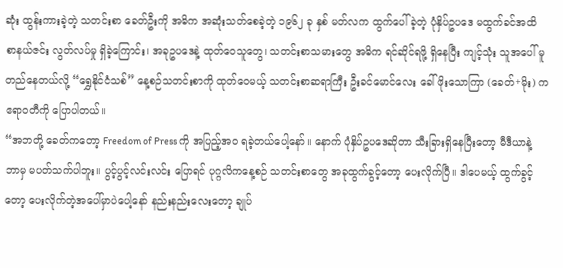ဆုံး ထွန်းကားခဲ့တဲ့ သတင်းစာ ခေတ်ဦးကို အဓိက အဆုံးသတ်စေခဲ့တဲ့ ၁၉၆၂ ခု နှစ် မတ်လက ထွက်ပေါ်ခဲ့တဲ့ ပုံနှိပ်ဥပဒေ မထွက်ခင်အထိ စာနယ်ဇင်း လွတ်လပ်မှု ရှိခဲ့ကြောင်း၊ အခုဥပဒေနဲ့ ထုတ်ဝေသူတွေ၊ သတင်းစာသမားတွေ အဓိက ရင်ဆိုင်ရဖို့ ရှိနေပြီး ကျင့်သုံး သူအပေါ် မူတည်နေတယ်လို့ “ရွှေနိုင်ငံသစ်” နေ့စဉ်သတင်းစာကို ထုတ်ဝေမယ့် သတင်းစာဆရာကြီး ဦးခင်မောင်လေး ခေါ် ဖိုးသောကြာ (ခေတ်+မိုး) က ဧရာဝတီကို ပြောပါတယ်။
“အဘတို့ ခေတ်ကတော့ Freedom of Press ကို အပြည့်အ၀ ရခဲ့တယ်ပေါ့နော်။ နောက် ပုံနှိပ်ဥပဒေဆိုတာ သီးခြားရှိနေပြီးတော့ မီဒီယာနဲ့ ဘာမှ မပတ်သက်ပါဘူး။ ပွင့်ပွင့်လင်းလင်း ပြောရင် ပုဂ္ဂလိကနေ့စဉ် သတင်းစာတွေ အခုထွက်ခွင့်တော့ ပေးလိုက်ပြီ။ ဒါပေမယ့် ထွက်ခွင့်တော့ ပေးလိုက်တဲ့အပေါ်မှာပဲပေါ့နော် နည်းနည်းလေးတော့ ချုပ်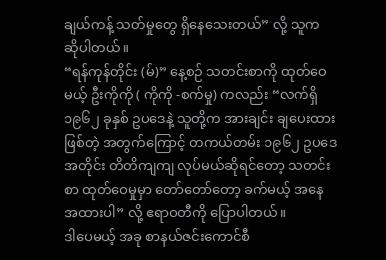ချယ်ကန့် သတ်မှုတွေ ရှိနေသေးတယ်” လို့ သူက ဆိုပါတယ်။
“ရန်ကုန်တိုင်း (မ်)” နေ့စဉ် သတင်းစာကို ထုတ်ဝေမယ့် ဦးကိုကို ( ကိုကို -စက်မှု) ကလည်း “လက်ရှိ ၁၉၆၂ ခုနှစ် ဥပဒေနဲ့ သူတို့က အားချင်း ချပေးထားဖြစ်တဲ့ အတွက်ကြောင့် တကယ်တမ်း ၁၉၆၂ ဥပဒေအတိုင်း တိတိကျကျ လုပ်မယ်ဆိုရင်တော့ သတင်းစာ ထုတ်ဝေမှုမှာ တော်တော်တော့ ခက်မယ့် အနေအထားပါ” လို့ ဧရာဝတီကို ပြောပါတယ်။
ဒါပေမယ့် အခု စာနယ်ဇင်းကောင်စီ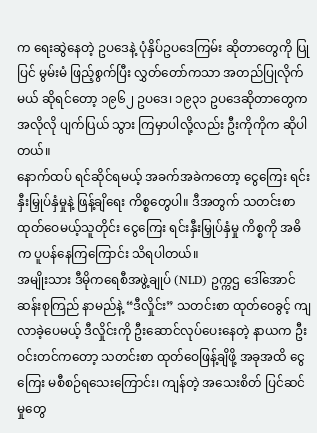က ရေးဆွဲနေတဲ့ ဥပဒေနဲ့ ပုံနှိပ်ဥပဒေကြမ်း ဆိုတာတွေကို ပြုပြင် မွမ်းမံ ဖြည့်စွက်ပြီး လွှတ်တော်ကသာ အတည်ပြုလိုက်မယ် ဆိုရင်တော့ ၁၉၆၂ ဥပဒေ၊ ၁၉၃၁ ဥပဒေဆိုတာတွေက အလိုလို ပျက်ပြယ် သွား ကြမှာပါလို့လည်း ဦးကိုကိုက ဆိုပါတယ်။
နောက်ထပ် ရင်ဆိုင်ရမယ့် အခက်အခဲကတော့ ငွေကြေး ရင်းနှီးမြှုပ်နှံမှုနဲ့ ဖြန့်ချိရေး ကိစ္စတွေပါ။ ဒီအတွက် သတင်းစာ ထုတ်ဝေမယ့်သူတိုင်း ငွေကြေး ရင်းနှီးမြှုပ်နှံမှု ကိစ္စကို အဓိက ပူပန်နေကြကြောင်း သိရပါတယ်။
အမျိုးသား ဒီမိုကရေစီအဖွဲ့ချုပ် (NLD) ဥက္ကဌ ဒေါ်အောင်ဆန်းစုကြည် နာမည်နဲ့ “ဒီလှိုင်း” သတင်းစာ ထုတ်ဝေခွင့် ကျလာခဲ့ပေမယ့် ဒီလှိုင်းကို ဦးဆောင်လုပ်ပေးနေတဲ့ နာယက ဦးဝင်းတင်ကတော့ သတင်းစာ ထုတ်ဝေဖြန့်ချိဖို့ အခုအထိ ငွေကြေး မစီစဉ်ရသေးကြောင်း၊ ကျန်တဲ့ အသေးစိတ် ပြင်ဆင်မှုတွေ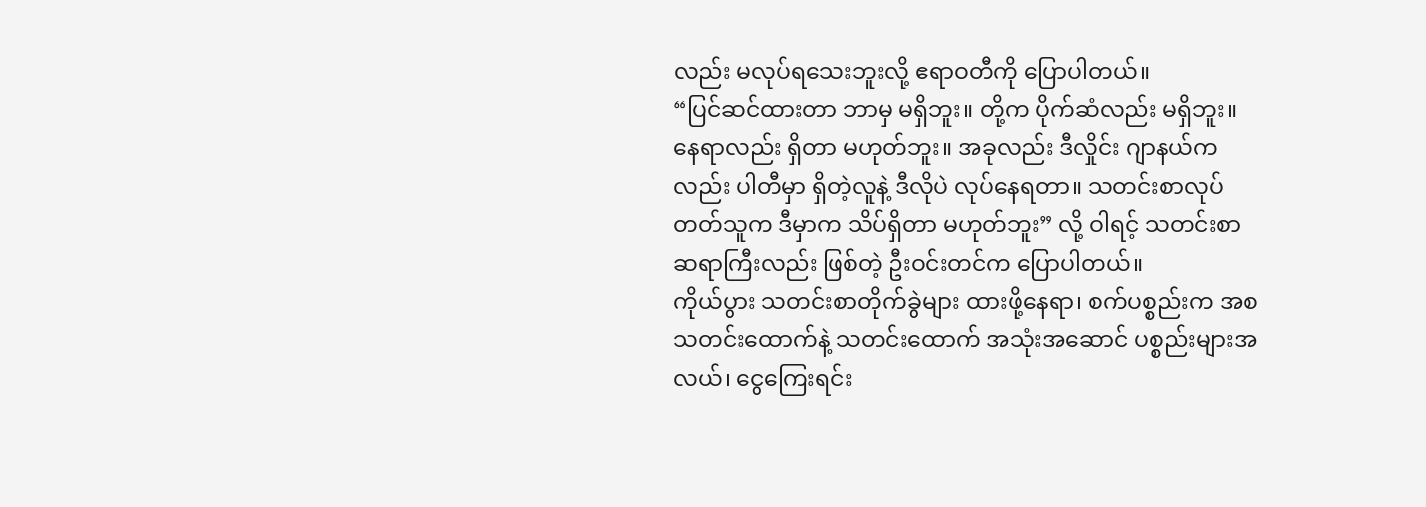လည်း မလုပ်ရသေးဘူးလို့ ဧရာဝတီကို ပြောပါတယ်။
“ပြင်ဆင်ထားတာ ဘာမှ မရှိဘူး။ တို့က ပိုက်ဆံလည်း မရှိဘူး။ နေရာလည်း ရှိတာ မဟုတ်ဘူး။ အခုလည်း ဒီလှိုင်း ဂျာနယ်ကလည်း ပါတီမှာ ရှိတဲ့လူနဲ့ ဒီလိုပဲ လုပ်နေရတာ။ သတင်းစာလုပ်တတ်သူက ဒီမှာက သိပ်ရှိတာ မဟုတ်ဘူး” လို့ ဝါရင့် သတင်းစာဆရာကြီးလည်း ဖြစ်တဲ့ ဦးဝင်းတင်က ပြောပါတယ်။
ကိုယ်ပွား သတင်းစာတိုက်ခွဲများ ထားဖို့နေရာ၊ စက်ပစ္စည်းက အစ သတင်းထောက်နဲ့ သတင်းထောက် အသုံးအဆောင် ပစ္စည်းများအလယ်၊ ငွေကြေးရင်း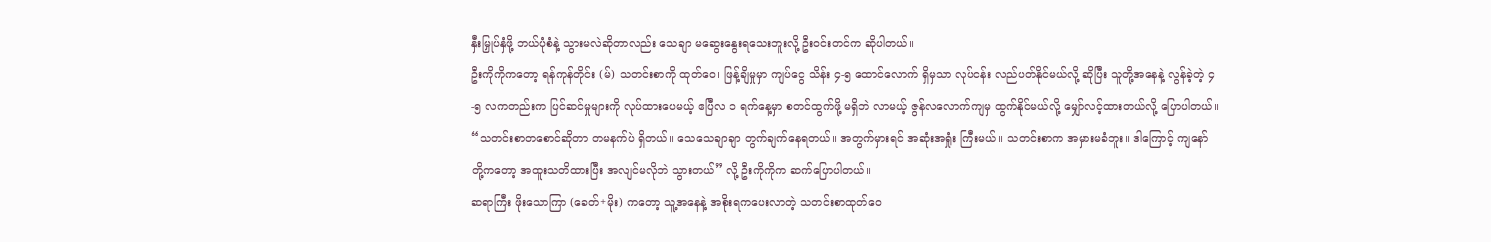နှီးမြှုပ်နှံဖို့ ဘယ်ပုံစံနဲ့ သွားမလဲဆိုတာလည်း သေချာ မဆွေးနွေးရသေးဘူးလို့ ဦးဝင်းတင်က ဆိုပါတယ်။
ဦးကိုကိုကတော့ ရန်ကုန်တိုင်း (မ်) သတင်းစာကို ထုတ်ဝေ၊ ဖြန့်ချိမှုမှာ ကျပ်ငွေ သိန်း ၄-၅ ထောင်လောက် ရှိမှသာ လုပ်ငန်း လည်ပတ်နိုင်မယ်လို့ ဆိုပြီး သူတို့အနေနဲ့ လွန်ခဲ့တဲ့ ၄-၅ လကတည်းက ပြင်ဆင်မှုများကို လုပ်ထားပေမယ့် ဧပြီလ ၁ ရက်နေ့မှာ စတင်ထွက်ဖို့ မရှိဘဲ လာမယ့် ဇွန်လလောက်ကျမှ ထွက်နိုင်မယ်လို့ မျှော်လင့်ထားတယ်လို့ ပြောပါတယ်။
“သတင်းစာတစောင်ဆိုတာ တမနက်ပဲ ရှိတယ်။ သေသေချာချာ တွက်ချက်နေရတယ်။ အတွက်မှားရင် အဆုံးအရှုံး ကြီးမယ်။ သတင်းစာက အမှားမခံဘူး။ ဒါကြောင့် ကျနော်တို့ကတော့ အထူးသတိထားပြီး အလျင်မလိုဘဲ သွားတယ်” လို့ ဦးကိုကိုက ဆက်ပြောပါတယ်။
ဆရာကြီး ဖိုးသောကြာ (ခေတ်+မိုး) ကတော့ သူ့အနေနဲ့ အစိုးရကပေးလာတဲ့ သတင်းစာထုတ်ဝေ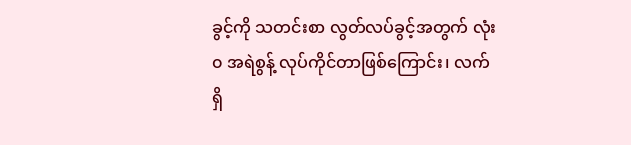ခွင့်ကို သတင်းစာ လွတ်လပ်ခွင့်အတွက် လုံး၀ အရဲစွန့် လုပ်ကိုင်တာဖြစ်ကြောင်း၊ လက်ရှိ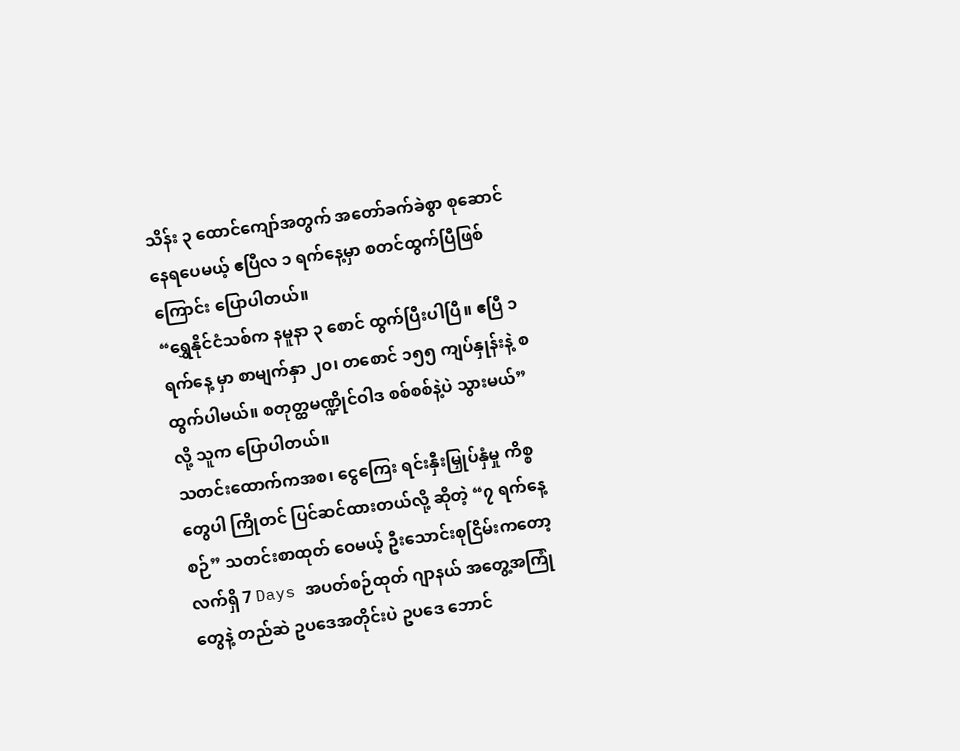သိန်း ၃ ထောင်ကျော်အတွက် အတော်ခက်ခဲစွာ စုဆောင်နေရပေမယ့် ဧပြီလ ၁ ရက်နေ့မှာ စတင်ထွက်ပြီဖြစ်ကြောင်း ပြောပါတယ်။
“ရွှေနိုင်ငံသစ်က နမူနာ ၃ စောင် ထွက်ပြီးပါပြီ။ ဧပြီ ၁ ရက်နေ့ မှာ စာမျက်နှာ ၂၀၊ တစောင် ၁၅၅ ကျပ်နှုန်းနဲ့ စထွက်ပါမယ်။ စတုတ္ထမဏ္ဍိုင်ဝါဒ စစ်စစ်နဲ့ပဲ သွားမယ်” လို့ သူက ပြောပါတယ်။
သတင်းထောက်ကအစ၊ ငွေကြေး ရင်းနှီးမြှုပ်နှံမှု ကိစ္စတွေပါ ကြိုတင် ပြင်ဆင်ထားတယ်လို့ ဆိုတဲ့ “၇ ရက်နေ့စဉ်” သတင်းစာထုတ် ဝေမယ့် ဦးသောင်းစုငြိမ်းကတော့ လက်ရှိ 7 Days အပတ်စဉ်ထုတ် ဂျာနယ် အတွေ့အကြုံတွေနဲ့ တည်ဆဲ ဥပဒေအတိုင်းပဲ ဥပဒေ ဘောင်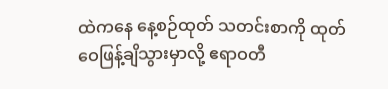ထဲကနေ နေ့စဉ်ထုတ် သတင်းစာကို ထုတ်ဝေဖြန့်ချိသွားမှာလို့ ဧရာဝတီ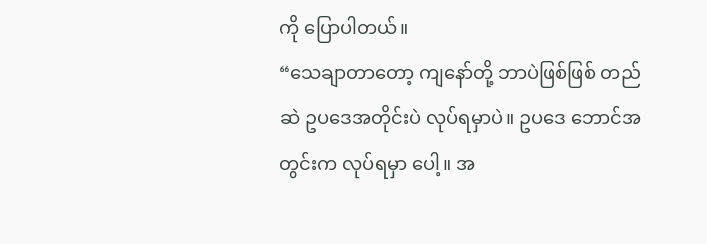ကို ပြောပါတယ်။
“သေချာတာတော့ ကျနော်တို့ ဘာပဲဖြစ်ဖြစ် တည်ဆဲ ဥပဒေအတိုင်းပဲ လုပ်ရမှာပဲ။ ဥပဒေ ဘောင်အတွင်းက လုပ်ရမှာ ပေါ့။ အ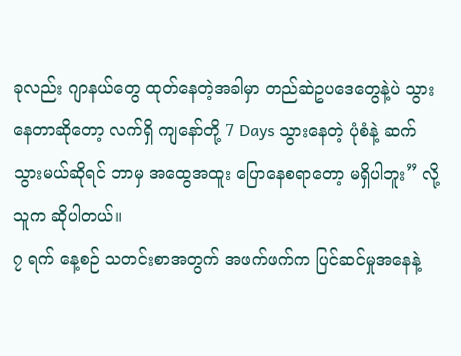ခုလည်း ဂျာနယ်တွေ ထုတ်နေတဲ့အခါမှာ တည်ဆဲဥပဒေတွေနဲ့ပဲ သွားနေတာဆိုတော့ လက်ရှိ ကျနော်တို့ 7 Days သွားနေတဲ့ ပုံစံနဲ့ ဆက်သွားမယ်ဆိုရင် ဘာမှ အထွေအထူး ပြောနေစရာတော့ မရှိပါဘူး” လို့ သူက ဆိုပါတယ်။
၇ ရက် နေ့စဉ် သတင်းစာအတွက် အဖက်ဖက်က ပြင်ဆင်မှုအနေနဲ့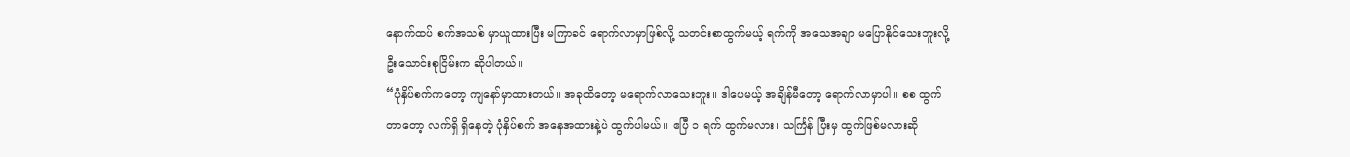နောက်ထပ် စက်အသစ် မှာယူထားပြီး မကြာခင် ရောက်လာမှာဖြစ်လို့ သတင်းစာထွက်မယ့် ရက်ကို အသေအချာ မပြောနိုင်သေးဘူးလို့ ဦးသောင်းစုငြိမ်းက ဆိုပါတယ်။
“ပုံနှိပ်စက်ကတော့ ကျနော်မှာထားတယ်။ အခုထိတော့ မရောက်လာသေးဘူး။ ဒါပေမယ့် အချိန်မီတော့ ရောက်လာမှာပါ။ စစ ထွက်တာတော့ လက်ရှိ ရှိနေတဲ့ ပုံနှိပ်စက် အနေအထားနဲ့ပဲ ထွက်ပါမယ်။ ဧပြီ ၁ ရက် ထွက်မလား၊ သင်္ကြန် ပြီးမှ ထွက်ဖြစ်မလားဆို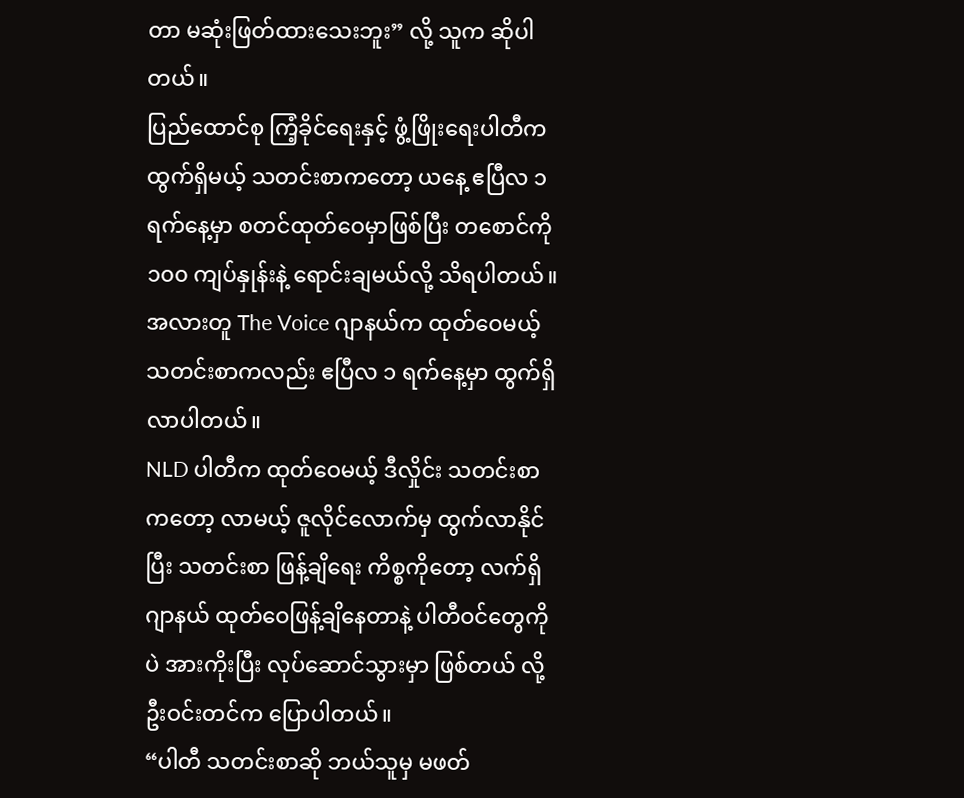တာ မဆုံးဖြတ်ထားသေးဘူး” လို့ သူက ဆိုပါတယ်။
ပြည်ထောင်စု ကြံ့ခိုင်ရေးနှင့် ဖွံ့ဖြိုးရေးပါတီက ထွက်ရှိမယ့် သတင်းစာကတော့ ယနေ့ ဧပြီလ ၁ ရက်နေ့မှာ စတင်ထုတ်ဝေမှာဖြစ်ပြီး တစောင်ကို ၁၀၀ ကျပ်နှုန်းနဲ့ ရောင်းချမယ်လို့ သိရပါတယ်။ အလားတူ The Voice ဂျာနယ်က ထုတ်ဝေမယ့် သတင်းစာကလည်း ဧပြီလ ၁ ရက်နေ့မှာ ထွက်ရှိလာပါတယ်။
NLD ပါတီက ထုတ်ဝေမယ့် ဒီလှိုင်း သတင်းစာကတော့ လာမယ့် ဇူလိုင်လောက်မှ ထွက်လာနိုင်ပြီး သတင်းစာ ဖြန့်ချိရေး ကိစ္စကိုတော့ လက်ရှိ ဂျာနယ် ထုတ်ဝေဖြန့်ချိနေတာနဲ့ ပါတီဝင်တွေကိုပဲ အားကိုးပြီး လုပ်ဆောင်သွားမှာ ဖြစ်တယ် လို့ ဦးဝင်းတင်က ပြောပါတယ်။
“ပါတီ သတင်းစာဆို ဘယ်သူမှ မဖတ်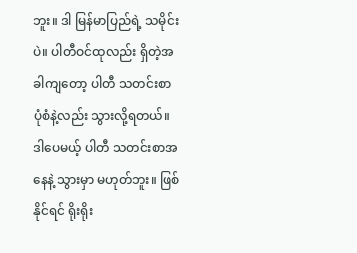ဘူး။ ဒါ မြန်မာပြည်ရဲ့ သမိုင်းပဲ။ ပါတီဝင်ထုလည်း ရှိတဲ့အခါကျတော့ ပါတီ သတင်းစာ ပုံစံနဲ့လည်း သွားလို့ရတယ်။ ဒါပေမယ့် ပါတီ သတင်းစာအနေနဲ့ သွားမှာ မဟုတ်ဘူး။ ဖြစ်နိုင်ရင် ရိုးရိုး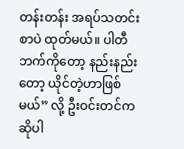တန်းတန်း အရပ်သတင်းစာပဲ ထုတ်မယ်။ ပါတီဘက်ကိုတော့ နည်းနည်းတော့ ယိုင်တဲ့ဟာဖြစ်မယ်” လို့ ဦးဝင်းတင်က ဆိုပါ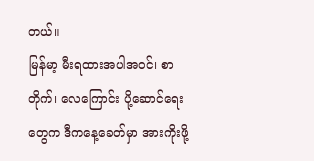တယ်။
မြန်မာ့ မီးရထားအပါအဝင်၊ စာတိုက်၊ လေကြောင်း ပို့ဆောင်ရေးတွေက ဒီကနေ့ခေတ်မှာ အားကိုးဖို့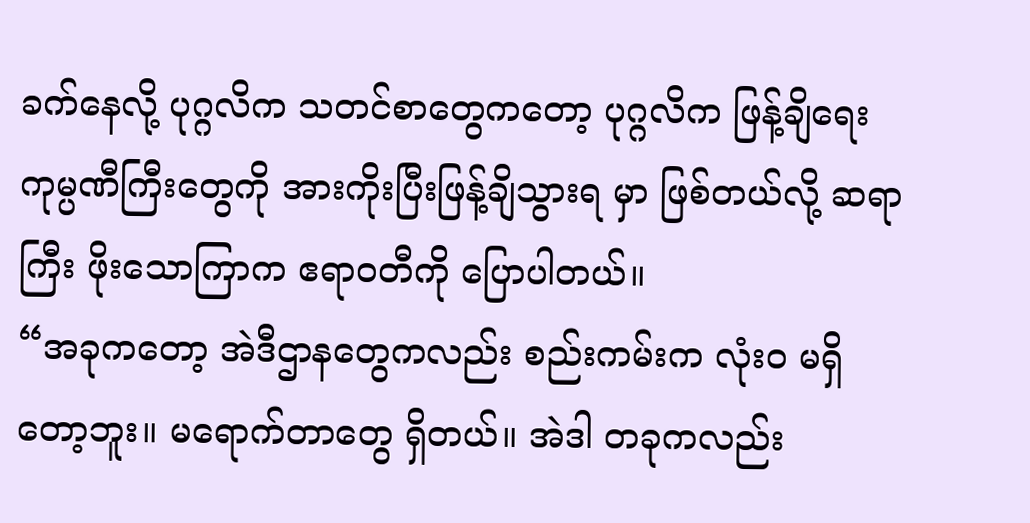ခက်နေလို့ ပုဂ္ဂလိက သတင်စာတွေကတော့ ပုဂ္ဂလိက ဖြန့်ချိရေး ကုမ္ပဏီကြီးတွေကို အားကိုးပြီးဖြန့်ချိသွားရ မှာ ဖြစ်တယ်လို့ ဆရာကြီး ဖိုးသောကြာက ဧရာဝတီကို ပြောပါတယ်။
“အခုကတော့ အဲဒီဌာနတွေကလည်း စည်းကမ်းက လုံး၀ မရှိတော့ဘူး။ မရောက်တာတွေ ရှိတယ်။ အဲဒါ တခုကလည်း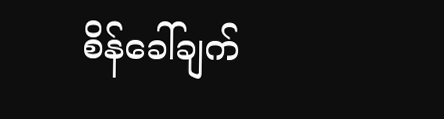စိန်ခေါ်ချက်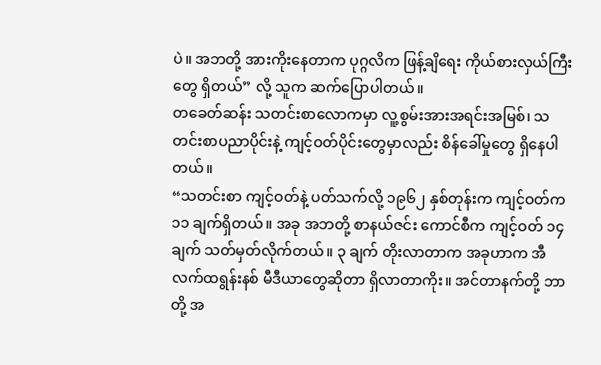ပဲ။ အဘတို့ အားကိုးနေတာက ပုဂ္ဂလိက ဖြန့်ချိရေး ကိုယ်စားလှယ်ကြီးတွေ ရှိတယ်” လို့ သူက ဆက်ပြောပါတယ်။
တခေတ်ဆန်း သတင်းစာလောကမှာ လူ့စွမ်းအားအရင်းအမြစ်၊ သတင်းစာပညာပိုင်းနဲ့ ကျင့်ဝတ်ပိုင်းတွေမှာလည်း စိန်ခေါ်မှုတွေ ရှိနေပါတယ်။
“သတင်းစာ ကျင့်ဝတ်နဲ့ ပတ်သက်လို့ ၁၉၆၂ နှစ်တုန်းက ကျင့်ဝတ်က ၁၁ ချက်ရှိတယ်။ အခု အဘတို့ စာနယ်ဇင်း ကောင်စီက ကျင့်ဝတ် ၁၄ ချက် သတ်မှတ်လိုက်တယ်။ ၃ ချက် တိုးလာတာက အခုဟာက အီလက်ထရွန်းနစ် မီဒီယာတွေဆိုတာ ရှိလာတာကိုး။ အင်တာနက်တို့ ဘာတို့ အ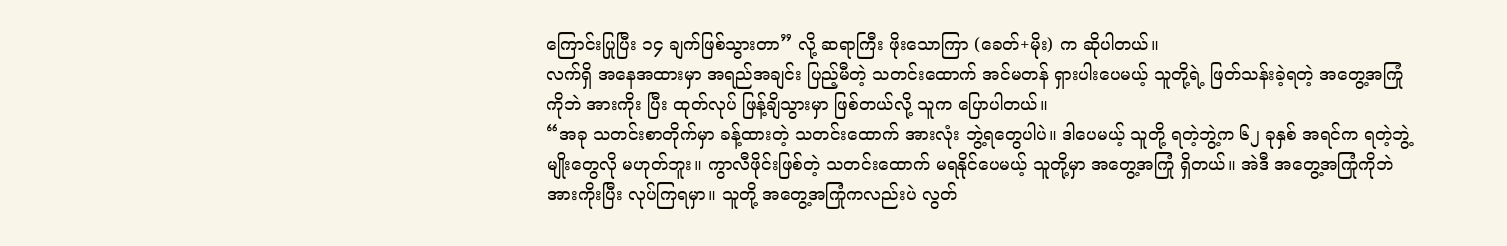ကြောင်းပြုပြီး ၁၄ ချက်ဖြစ်သွားတာ” လို့ ဆရာကြီး ဖိုးသောကြာ (ခေတ်+မိုး) က ဆိုပါတယ်။
လက်ရှိ အနေအထားမှာ အရည်အချင်း ပြည့်မီတဲ့ သတင်းထောက် အင်မတန် ရှားပါးပေမယ့် သူတို့ရဲ့ ဖြတ်သန်းခဲ့ရတဲ့ အတွေ့အကြုံကိုဘဲ အားကိုး ပြီး ထုတ်လုပ် ဖြန့်ချိသွားမှာ ဖြစ်တယ်လို့ သူက ပြောပါတယ်။
“အခု သတင်းစာတိုက်မှာ ခန့်ထားတဲ့ သတင်းထောက် အားလုံး ဘွဲ့ရတွေပါပဲ။ ဒါပေမယ့် သူတို့ ရတဲ့ဘွဲ့က ၆၂ ခုနှစ် အရင်က ရတဲ့ဘွဲ့မျိုးတွေလို မဟုတ်ဘူး။ ကွာလီဖိုင်းဖြစ်တဲ့ သတင်းထောက် မရနိုင်ပေမယ့် သူတို့မှာ အတွေ့အကြုံ ရှိတယ်။ အဲဒီ အတွေ့အကြုံကိုဘဲ အားကိုးပြီး လုပ်ကြရမှာ။ သူတို့ အတွေ့အကြုံကလည်းပဲ လွတ်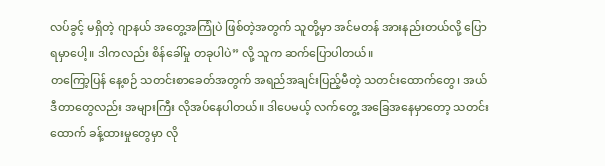လပ်ခွင့် မရှိတဲ့ ဂျာနယ် အတွေ့အကြုံပဲ ဖြစ်တဲ့အတွက် သူတို့မှာ အင်မတန် အားနည်းတယ်လို့ ပြောရမှာပေါ့။ ဒါကလည်း စိန်ခေါ်မှု တခုပါပဲ” လို့ သူက ဆက်ပြောပါတယ်။
တကြော့ပြန် နေ့စဉ် သတင်းစာခေတ်အတွက် အရည်အချင်းပြည့်မီတဲ့ သတင်းထောက်တွေ၊ အယ်ဒီတာတွေလည်း အများကြီး လိုအပ်နေပါတယ်။ ဒါပေမယ့် လက်တွေ့ အခြေအနေမှာတော့ သတင်းထောက် ခန့်ထားမှုတွေမှာ လို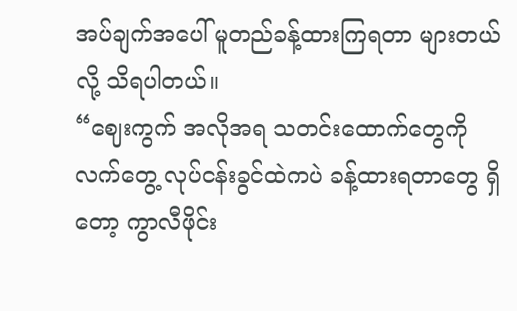အပ်ချက်အပေါ် မူတည်ခန့်ထားကြရတာ များတယ်လို့ သိရပါတယ်။
“ဈေးကွက် အလိုအရ သတင်းထောက်တွေကို လက်တွေ့ လုပ်ငန်းခွင်ထဲကပဲ ခန့်ထားရတာတွေ ရှိတော့ ကွာလီဖိုင်း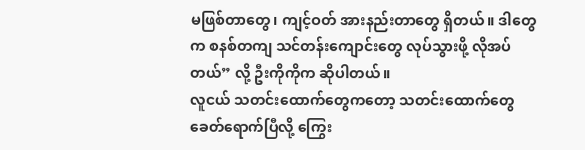မဖြစ်တာတွေ၊ ကျင့်ဝတ် အားနည်းတာတွေ ရှိတယ်။ ဒါတွေက စနစ်တကျ သင်တန်းကျောင်းတွေ လုပ်သွားဖို့ လိုအပ်တယ်” လို့ ဦးကိုကိုက ဆိုပါတယ်။
လူငယ် သတင်းထောက်တွေကတော့ သတင်းထောက်တွေ ခေတ်ရောက်ပြီလို့ ကြွေး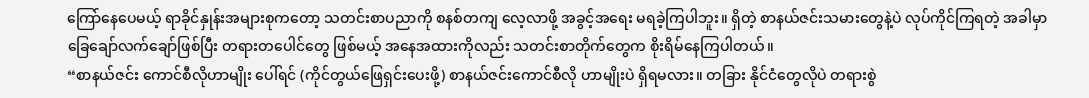ကြော်နေပေမယ့် ရာခိုင်နှုန်းအများစုကတော့ သတင်းစာပညာကို စနစ်တကျ လေ့လာဖို့ အခွင့်အရေး မရခဲ့ကြပါဘူး။ ရှိတဲ့ စာနယ်ဇင်းသမားတွေနဲ့ပဲ လုပ်ကိုင်ကြရတဲ့ အခါမှာ ခြေချော်လက်ချော်ဖြစ်ပြီး တရားတပေါင်တွေ ဖြစ်မယ့် အနေအထားကိုလည်း သတင်းစာတိုက်တွေက စိုးရိမ်နေကြပါတယ်။
“စာနယ်ဇင်း ကောင်စီလိုဟာမျိုး ပေါ်ရင် (ကိုင်တွယ်ဖြေရှင်းပေးဖို့) စာနယ်ဇင်းကောင်စီလို ဟာမျိုးပဲ ရှိရမလား။ တခြား နိုင်ငံတွေလိုပဲ တရားစွဲ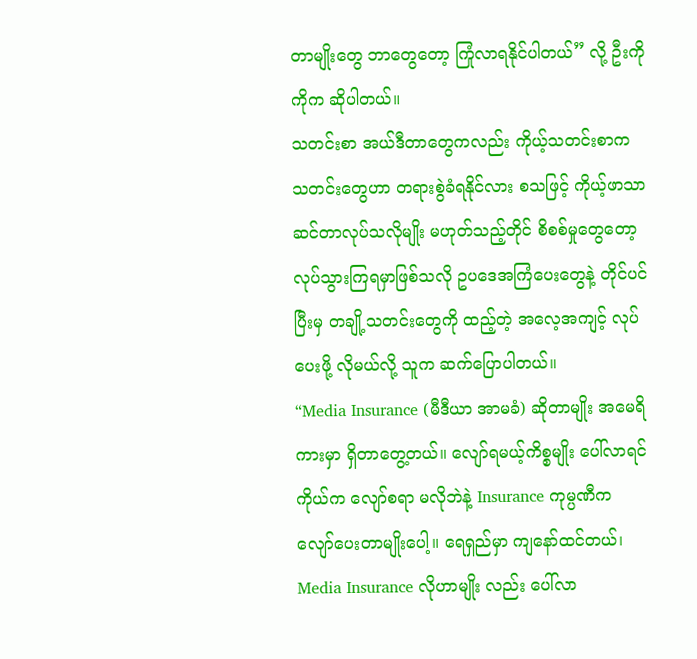တာမျိုးတွေ ဘာတွေတော့ ကြုံလာရနိုင်ပါတယ်” လို့ ဦးကိုကိုက ဆိုပါတယ်။
သတင်းစာ အယ်ဒီတာတွေကလည်း ကိုယ့်သတင်းစာက သတင်းတွေဟာ တရားစွဲခံရနိုင်လား စသဖြင့် ကိုယ့်ဖာသာ ဆင်တာလုပ်သလိုမျိုး မဟုတ်သည့်တိုင် စိစစ်မှုတွေတော့ လုပ်သွားကြရမှာဖြစ်သလို ဥပဒေအကြံပေးတွေနဲ့ တိုင်ပင်ပြီးမှ တချို့သတင်းတွေကို ထည့်တဲ့ အလေ့အကျင့် လုပ်ပေးဖို့ လိုမယ်လို့ သူက ဆက်ပြောပါတယ်။
“Media Insurance (မီဒီယာ အာမခံ) ဆိုတာမျိုး အမေရိကားမှာ ရှိတာတွေ့တယ်။ လျော်ရမယ့်ကိစ္စမျိုး ပေါ်လာရင် ကိုယ်က လျော်စရာ မလိုဘဲနဲ့ Insurance ကုမ္ပဏီက လျော်ပေးတာမျိုးပေါ့။ ရေရှည်မှာ ကျနော်ထင်တယ်၊ Media Insurance လိုဟာမျိုး လည်း ပေါ်လာ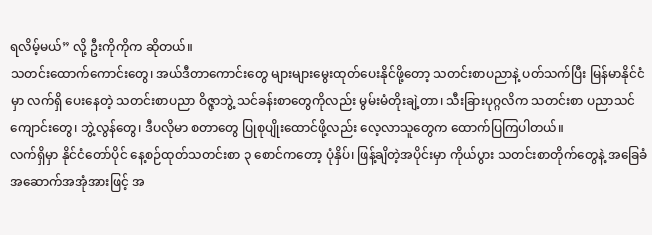ရလိမ့်မယ်” လို့ ဦးကိုကိုက ဆိုတယ်။
သတင်းထောက်ကောင်းတွေ၊ အယ်ဒီတာကောင်းတွေ များများမွေးထုတ်ပေးနိုင်ဖို့တော့ သတင်းစာပညာနဲ့ ပတ်သက်ပြီး မြန်မာနိုင်ငံမှာ လက်ရှိ ပေးနေတဲ့ သတင်းစာပညာ ဝိဇ္ဇာဘွဲ့ သင်ခန်းစာတွေကိုလည်း မွမ်းမံတိုးချဲ့တာ၊ သီးခြားပုဂ္ဂလိက သတင်းစာ ပညာသင်ကျောင်းတွေ၊ ဘွဲ့လွန်တွေ၊ ဒီပလိုမာ စတာတွေ ပြုစုပျိုးထောင်ဖို့လည်း လေ့လာသူတွေက ထောက်ပြကြပါတယ်။
လက်ရှိမှာ နိုင်ငံတော်ပိုင် နေ့စဉ်ထုတ်သတင်းစာ ၃ စောင်ကတော့ ပုံနှိပ်၊ ဖြန့်ချိတဲ့အပိုင်းမှာ ကိုယ်ပွား သတင်းစာတိုက်တွေနဲ့ အခြေခံ အဆောက်အအုံအားဖြင့် အ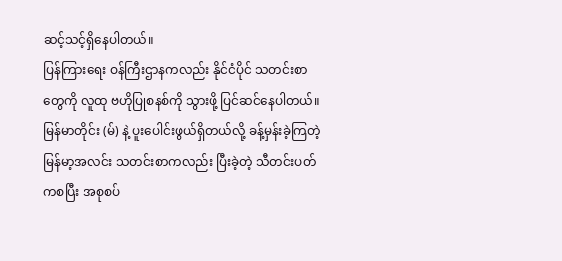ဆင့်သင့်ရှိနေပါတယ်။
ပြန်ကြားရေး ဝန်ကြီးဌာနကလည်း နိုင်ငံပိုင် သတင်းစာတွေကို လူထု ဗဟိုပြုစနစ်ကို သွားဖို့ ပြင်ဆင်နေပါတယ်။ မြန်မာတိုင်း (မ်) နဲ့ ပူးပေါင်းဖွယ်ရှိတယ်လို့ ခန့်မှန်းခဲ့ကြတဲ့ မြန်မာ့အလင်း သတင်းစာကလည်း ပြီးခဲ့တဲ့ သီတင်းပတ်ကစပြီး အစုစပ်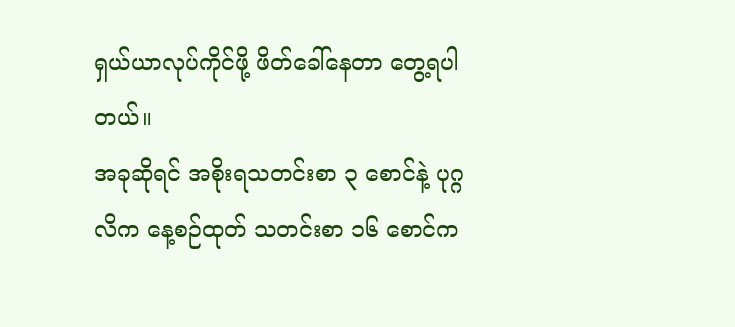ရှယ်ယာလုပ်ကိုင်ဖို့ ဖိတ်ခေါ်နေတာ တွေ့ရပါတယ်။
အခုဆိုရင် အစိုးရသတင်းစာ ၃ စောင်နဲ့ ပုဂ္ဂလိက နေ့စဉ်ထုတ် သတင်းစာ ၁၆ စောင်က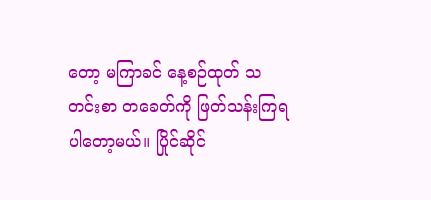တော့ မကြာခင် နေ့စဉ်ထုတ် သတင်းစာ တခေတ်ကို ဖြတ်သန်းကြရပါတော့မယ်။ ပြိုင်ဆိုင်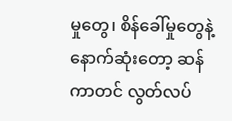မှုတွေ၊ စိန်ခေါ်မှုတွေနဲ့ နောက်ဆုံးတော့ ဆန်ကာတင် လွတ်လပ်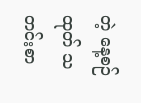တဲ့ နေ့စဉ်ထုတ် သတင်းစာ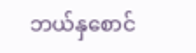ဘယ်နှစောင်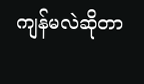ကျန်မလဲဆိုတာ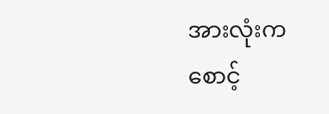အားလုံးက စောင့်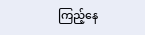ကြည့်နေ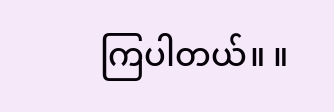ကြပါတယ်။ ။